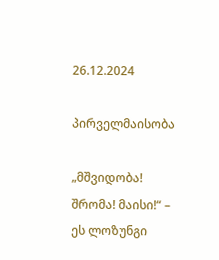26.12.2024

პირველმაისობა

„მშვიდობა! შრომა! მაისი!“ – ეს ლოზუნგი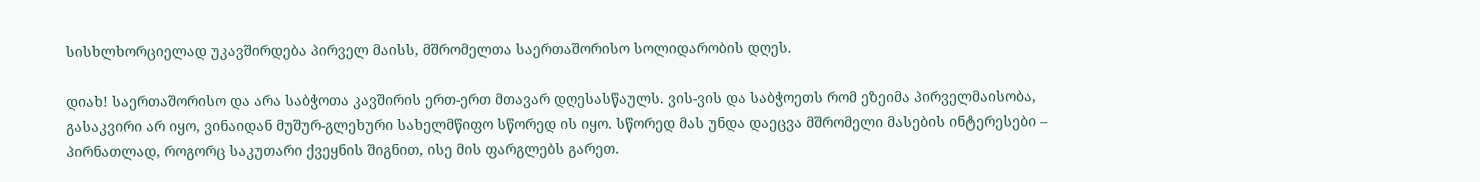სისხლხორციელად უკავშირდება პირველ მაისს, მშრომელთა საერთაშორისო სოლიდარობის დღეს.

დიახ! საერთაშორისო და არა საბჭოთა კავშირის ერთ-ერთ მთავარ დღესასწაულს. ვის-ვის და საბჭოეთს რომ ეზეიმა პირველმაისობა, გასაკვირი არ იყო, ვინაიდან მუშურ-გლეხური სახელმწიფო სწორედ ის იყო. სწორედ მას უნდა დაეცვა მშრომელი მასების ინტერესები – პირნათლად, როგორც საკუთარი ქვეყნის შიგნით, ისე მის ფარგლებს გარეთ.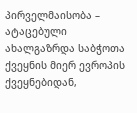პირველმაისობა – ატაცებული ახალგაზრდა საბჭოთა ქვეყნის მიერ ევროპის ქვეყნებიდან,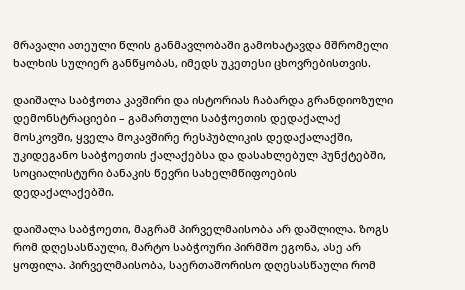მრავალი ათეული წლის განმავლობაში გამოხატავდა მშრომელი ხალხის სულიერ განწყობას, იმედს უკეთესი ცხოვრებისთვის.

დაიშალა საბჭოთა კავშირი და ისტორიას ჩაბარდა გრანდიოზული დემონსტრაციები – გამართული საბჭოეთის დედაქალაქ მოსკოვში, ყველა მოკავშირე რესპუბლიკის დედაქალაქში, უკიდეგანო საბჭოეთის ქალაქებსა და დასახლებულ პუნქტებში, სოციალისტური ბანაკის წევრი სახელმწიფოების დედაქალაქებში.

დაიშალა საბჭოეთი, მაგრამ პირველმაისობა არ დაშლილა. ზოგს რომ დღესასწაული, მარტო საბჭოური პირმშო ეგონა, ასე არ ყოფილა. პირველმაისობა, საერთაშორისო დღესასწაული რომ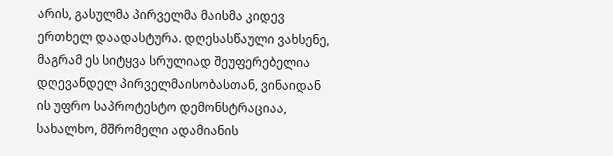არის, გასულმა პირველმა მაისმა კიდევ ერთხელ დაადასტურა. დღესასწაული ვახსენე, მაგრამ ეს სიტყვა სრულიად შეუფერებელია დღევანდელ პირველმაისობასთან, ვინაიდან ის უფრო საპროტესტო დემონსტრაციაა, სახალხო, მშრომელი ადამიანის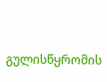გულისწყრომის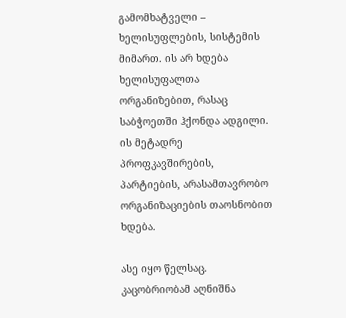გამომხატველი – ხელისუფლების, სისტემის მიმართ. ის არ ხდება ხელისუფალთა ორგანიზებით, რასაც საბჭოეთში ჰქონდა ადგილი. ის მეტადრე პროფკავშირების, პარტიების, არასამთავრობო ორგანიზაციების თაოსნობით ხდება.

ასე იყო წელსაც. კაცობრიობამ აღნიშნა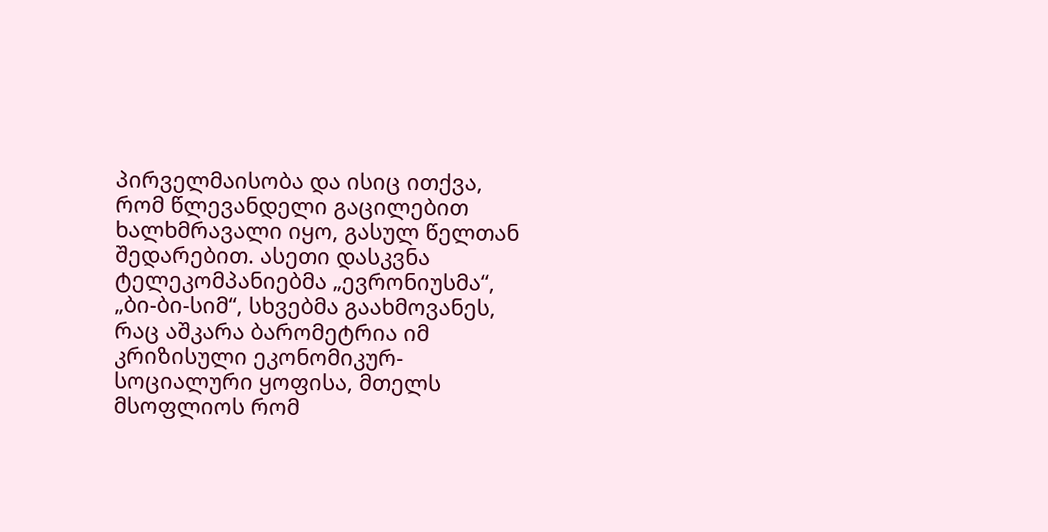პირველმაისობა და ისიც ითქვა, რომ წლევანდელი გაცილებით ხალხმრავალი იყო, გასულ წელთან შედარებით. ასეთი დასკვნა ტელეკომპანიებმა „ევრონიუსმა“, „ბი-ბი-სიმ“, სხვებმა გაახმოვანეს, რაც აშკარა ბარომეტრია იმ კრიზისული ეკონომიკურ-სოციალური ყოფისა, მთელს მსოფლიოს რომ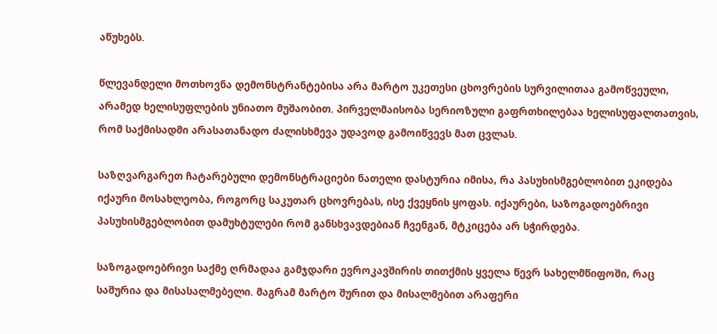აწუხებს.

წლევანდელი მოთხოვნა დემონსტრანტებისა არა მარტო უკეთესი ცხოვრების სურვილითაა გამოწვეული, არამედ ხელისუფლების უნიათო მუშაობით. პირველმაისობა სერიოზული გაფრთხილებაა ხელისუფალთათვის, რომ საქმისადმი არასათანადო ძალისხმევა უდავოდ გამოიწვევს მათ ცვლას.

საზღვარგარეთ ჩატარებული დემონსტრაციები ნათელი დასტურია იმისა, რა პასუხისმგებლობით ეკიდება იქაური მოსახლეობა, როგორც საკუთარ ცხოვრებას, ისე ქვეყნის ყოფას. იქაურები, საზოგადოებრივი პასუხისმგებლობით დამუხტულები რომ განსხვავდებიან ჩვენგან, მტკიცება არ სჭირდება.

საზოგადოებრივი საქმე ღრმადაა გამჯდარი ევროკავშირის თითქმის ყველა წევრ სახელმწიფოში, რაც საშურია და მისასალმებელი. მაგრამ მარტო შურით და მისალმებით არაფერი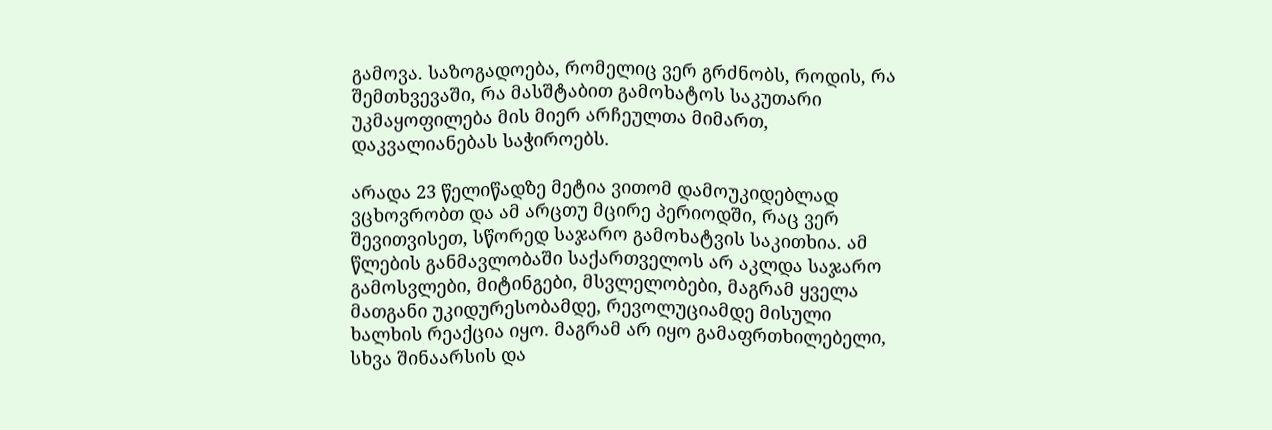გამოვა. საზოგადოება, რომელიც ვერ გრძნობს, როდის, რა შემთხვევაში, რა მასშტაბით გამოხატოს საკუთარი უკმაყოფილება მის მიერ არჩეულთა მიმართ, დაკვალიანებას საჭიროებს.

არადა 23 წელიწადზე მეტია ვითომ დამოუკიდებლად ვცხოვრობთ და ამ არცთუ მცირე პერიოდში, რაც ვერ შევითვისეთ, სწორედ საჯარო გამოხატვის საკითხია. ამ წლების განმავლობაში საქართველოს არ აკლდა საჯარო გამოსვლები, მიტინგები, მსვლელობები, მაგრამ ყველა მათგანი უკიდურესობამდე, რევოლუციამდე მისული ხალხის რეაქცია იყო. მაგრამ არ იყო გამაფრთხილებელი, სხვა შინაარსის და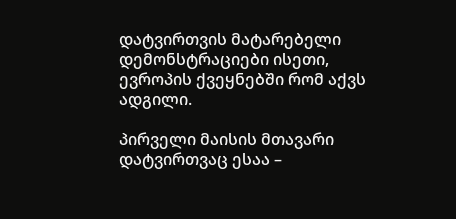დატვირთვის მატარებელი დემონსტრაციები ისეთი, ევროპის ქვეყნებში რომ აქვს ადგილი.

პირველი მაისის მთავარი დატვირთვაც ესაა –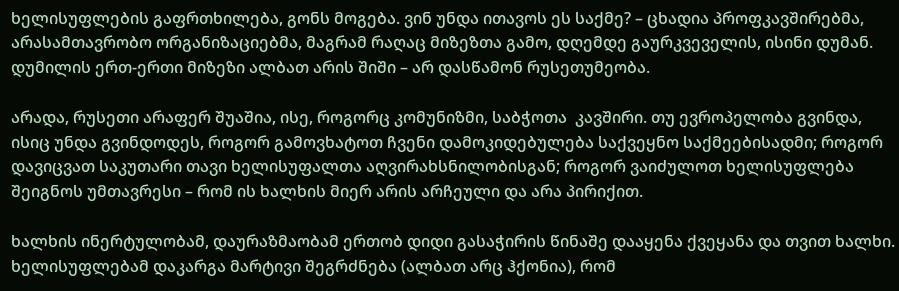ხელისუფლების გაფრთხილება, გონს მოგება. ვინ უნდა ითავოს ეს საქმე? – ცხადია პროფკავშირებმა, არასამთავრობო ორგანიზაციებმა, მაგრამ რაღაც მიზეზთა გამო, დღემდე გაურკვეველის, ისინი დუმან. დუმილის ერთ-ერთი მიზეზი ალბათ არის შიში – არ დასწამონ რუსეთუმეობა.

არადა, რუსეთი არაფერ შუაშია, ისე, როგორც კომუნიზმი, საბჭოთა  კავშირი. თუ ევროპელობა გვინდა, ისიც უნდა გვინდოდეს, როგორ გამოვხატოთ ჩვენი დამოკიდებულება საქვეყნო საქმეებისადმი; როგორ დავიცვათ საკუთარი თავი ხელისუფალთა აღვირახსნილობისგან; როგორ ვაიძულოთ ხელისუფლება შეიგნოს უმთავრესი – რომ ის ხალხის მიერ არის არჩეული და არა პირიქით.

ხალხის ინერტულობამ, დაურაზმაობამ ერთობ დიდი გასაჭირის წინაშე დააყენა ქვეყანა და თვით ხალხი. ხელისუფლებამ დაკარგა მარტივი შეგრძნება (ალბათ არც ჰქონია), რომ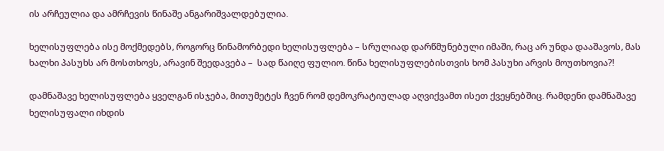ის არჩეულია და ამრჩევის წინაშე ანგარიშვალდებულია.

ხელისუფლება ისე მოქმედებს, როგორც წინამორბედი ხელისუფლება – სრულიად დარწმუნებული იმაში, რაც არ უნდა დააშავოს, მას ხალხი პასუხს არ მოსთხოვს, არავინ შეედავება –  სად წაიღე ფულიო. წინა ხელისუფლებისთვის ხომ პასუხი არვის მოუთხოვია?!

დამნაშავე ხელისუფლება ყველგან ისჯება, მითუმეტეს ჩვენ რომ დემოკრატიულად აღვიქვამთ ისეთ ქვეყნებშიც. რამდენი დამნაშავე ხელისუფალი იხდის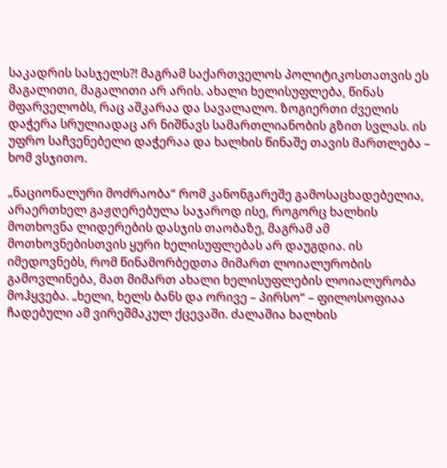საკადრის სასჯელს?! მაგრამ საქართველოს პოლიტიკოსთათვის ეს მაგალითი, მაგალითი არ არის. ახალი ხელისუფლება, წინას მფარველობს, რაც აშკარაა და სავალალო. ზოგიერთი ძველის დაჭერა სრულიადაც არ ნიშნავს სამართლიანობის გზით სვლას. ის უფრო საჩვენებელი დაჭერაა და ხალხის წინაშე თავის მართლება – ხომ ვსჯითო.

„ნაციონალური მოძრაობა“ რომ კანონგარეშე გამოსაცხადებელია, არაერთხელ გაჟღერებულა საჯაროდ ისე, როგორც ხალხის მოთხოვნა ლიდერების დასჯის თაობაზე, მაგრამ ამ მოთხოვნებისთვის ყური ხელისუფლებას არ დაუგდია. ის იმედოვნებს, რომ წინამორბედთა მიმართ ლოიალურობის გამოვლინება, მათ მიმართ ახალი ხელისუფლების ლოიალურობა მოჰყვება. „ხელი, ხელს ბანს და ორივე – პირსო“ – ფილოსოფიაა ჩადებული ამ ვირეშმაკულ ქცევაში. ძალაშია ხალხის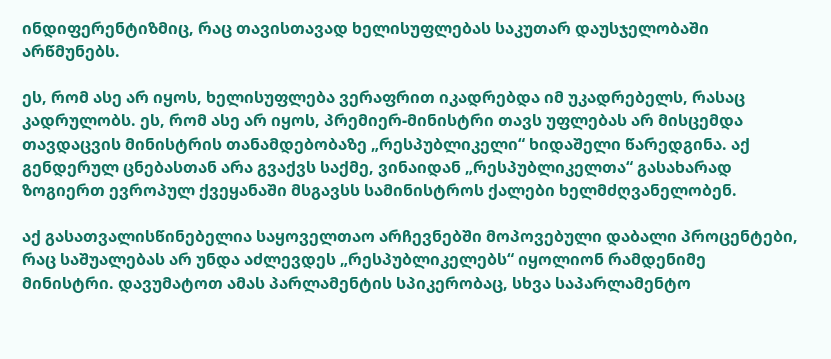ინდიფერენტიზმიც, რაც თავისთავად ხელისუფლებას საკუთარ დაუსჯელობაში არწმუნებს.

ეს, რომ ასე არ იყოს, ხელისუფლება ვერაფრით იკადრებდა იმ უკადრებელს, რასაც კადრულობს. ეს, რომ ასე არ იყოს, პრემიერ-მინისტრი თავს უფლებას არ მისცემდა თავდაცვის მინისტრის თანამდებობაზე „რესპუბლიკელი“ ხიდაშელი წარედგინა. აქ გენდერულ ცნებასთან არა გვაქვს საქმე, ვინაიდან „რესპუბლიკელთა“ გასახარად ზოგიერთ ევროპულ ქვეყანაში მსგავსს სამინისტროს ქალები ხელმძღვანელობენ.

აქ გასათვალისწინებელია საყოველთაო არჩევნებში მოპოვებული დაბალი პროცენტები, რაც საშუალებას არ უნდა აძლევდეს „რესპუბლიკელებს“ იყოლიონ რამდენიმე მინისტრი. დავუმატოთ ამას პარლამენტის სპიკერობაც, სხვა საპარლამენტო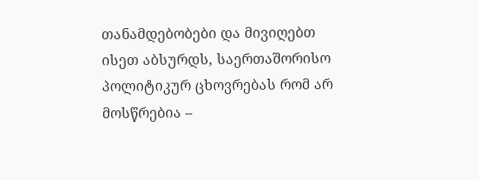თანამდებობები და მივიღებთ ისეთ აბსურდს, საერთაშორისო პოლიტიკურ ცხოვრებას რომ არ მოსწრებია –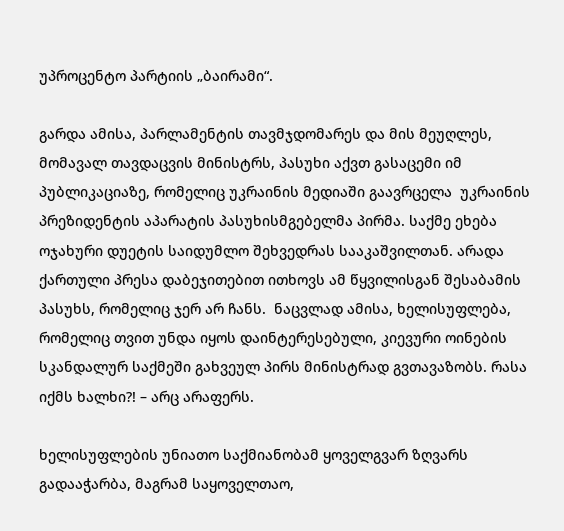უპროცენტო პარტიის „ბაირამი“.

გარდა ამისა, პარლამენტის თავმჯდომარეს და მის მეუღლეს, მომავალ თავდაცვის მინისტრს, პასუხი აქვთ გასაცემი იმ პუბლიკაციაზე, რომელიც უკრაინის მედიაში გაავრცელა  უკრაინის პრეზიდენტის აპარატის პასუხისმგებელმა პირმა. საქმე ეხება ოჯახური დუეტის საიდუმლო შეხვედრას სააკაშვილთან. არადა ქართული პრესა დაბეჯითებით ითხოვს ამ წყვილისგან შესაბამის პასუხს, რომელიც ჯერ არ ჩანს.  ნაცვლად ამისა, ხელისუფლება, რომელიც თვით უნდა იყოს დაინტერესებული, კიევური ოინების სკანდალურ საქმეში გახვეულ პირს მინისტრად გვთავაზობს. რასა იქმს ხალხი?! – არც არაფერს.

ხელისუფლების უნიათო საქმიანობამ ყოველგვარ ზღვარს გადააჭარბა, მაგრამ საყოველთაო,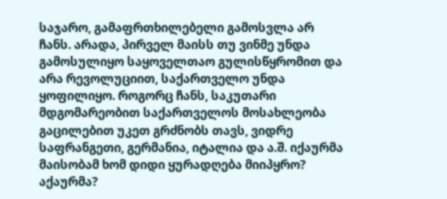საჯარო, გამაფრთხილებელი გამოსვლა არ ჩანს. არადა, პირველ მაისს თუ ვინმე უნდა გამოსულიყო საყოველთაო გულისწყრომით და არა რევოლუციით, საქართველო უნდა ყოფილიყო. როგორც ჩანს, საკუთარი მდგომარეობით საქართველოს მოსახლეობა გაცილებით უკეთ გრძნობს თავს, ვიდრე საფრანგეთი, გერმანია, იტალია და ა.შ. იქაურმა მაისობამ ხომ დიდი ყურადღება მიიპყრო? აქაურმა?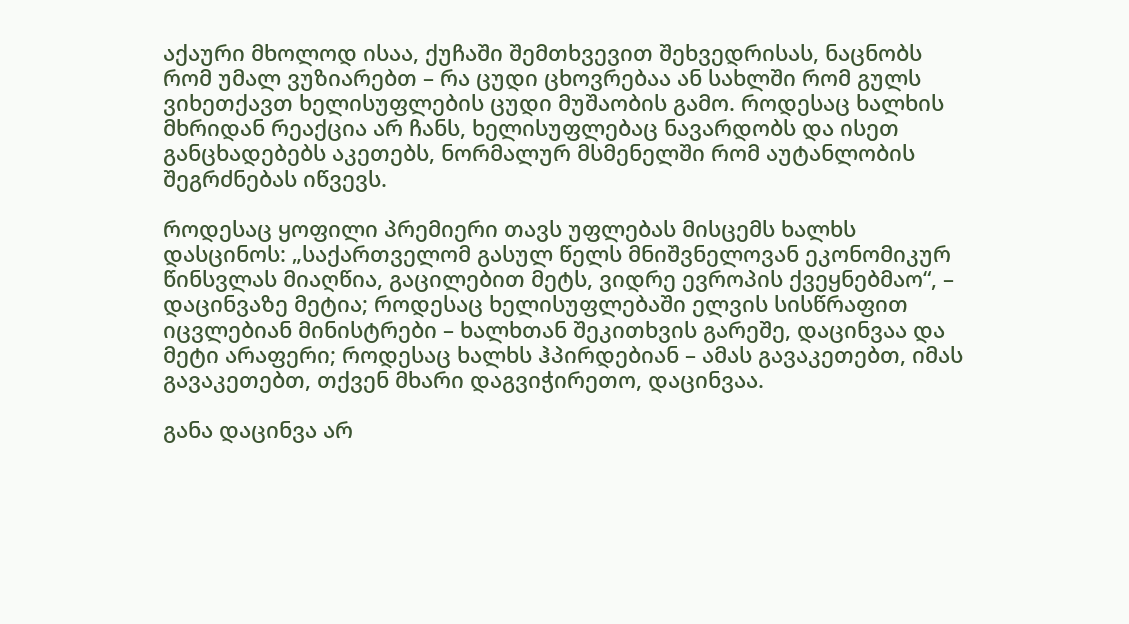აქაური მხოლოდ ისაა, ქუჩაში შემთხვევით შეხვედრისას, ნაცნობს რომ უმალ ვუზიარებთ – რა ცუდი ცხოვრებაა ან სახლში რომ გულს ვიხეთქავთ ხელისუფლების ცუდი მუშაობის გამო. როდესაც ხალხის მხრიდან რეაქცია არ ჩანს, ხელისუფლებაც ნავარდობს და ისეთ განცხადებებს აკეთებს, ნორმალურ მსმენელში რომ აუტანლობის შეგრძნებას იწვევს.

როდესაც ყოფილი პრემიერი თავს უფლებას მისცემს ხალხს დასცინოს: „საქართველომ გასულ წელს მნიშვნელოვან ეკონომიკურ წინსვლას მიაღწია, გაცილებით მეტს, ვიდრე ევროპის ქვეყნებმაო“, – დაცინვაზე მეტია; როდესაც ხელისუფლებაში ელვის სისწრაფით იცვლებიან მინისტრები – ხალხთან შეკითხვის გარეშე, დაცინვაა და მეტი არაფერი; როდესაც ხალხს ჰპირდებიან – ამას გავაკეთებთ, იმას გავაკეთებთ, თქვენ მხარი დაგვიჭირეთო, დაცინვაა.

განა დაცინვა არ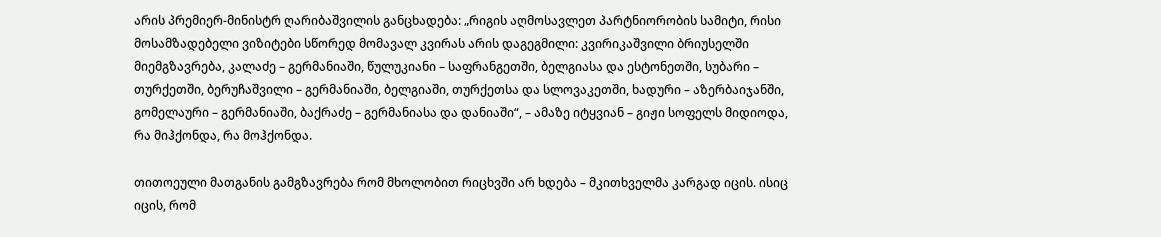არის პრემიერ-მინისტრ ღარიბაშვილის განცხადება: „რიგის აღმოსავლეთ პარტნიორობის სამიტი, რისი მოსამზადებელი ვიზიტები სწორედ მომავალ კვირას არის დაგეგმილი: კვირიკაშვილი ბრიუსელში მიემგზავრება, კალაძე – გერმანიაში, წულუკიანი – საფრანგეთში, ბელგიასა და ესტონეთში, სუბარი – თურქეთში, ბერუჩაშვილი – გერმანიაში, ბელგიაში, თურქეთსა და სლოვაკეთში, ხადური – აზერბაიჯანში, გომელაური – გერმანიაში, ბაქრაძე – გერმანიასა და დანიაში“, – ამაზე იტყვიან – გიჟი სოფელს მიდიოდა, რა მიჰქონდა, რა მოჰქონდა.

თითოეული მათგანის გამგზავრება რომ მხოლობით რიცხვში არ ხდება – მკითხველმა კარგად იცის. ისიც იცის, რომ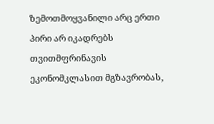ზემოთმოყვანილი არც ერთი პირი არ იკადრებს თვითმფრინავის ეკონომკლასით მგზავრობას,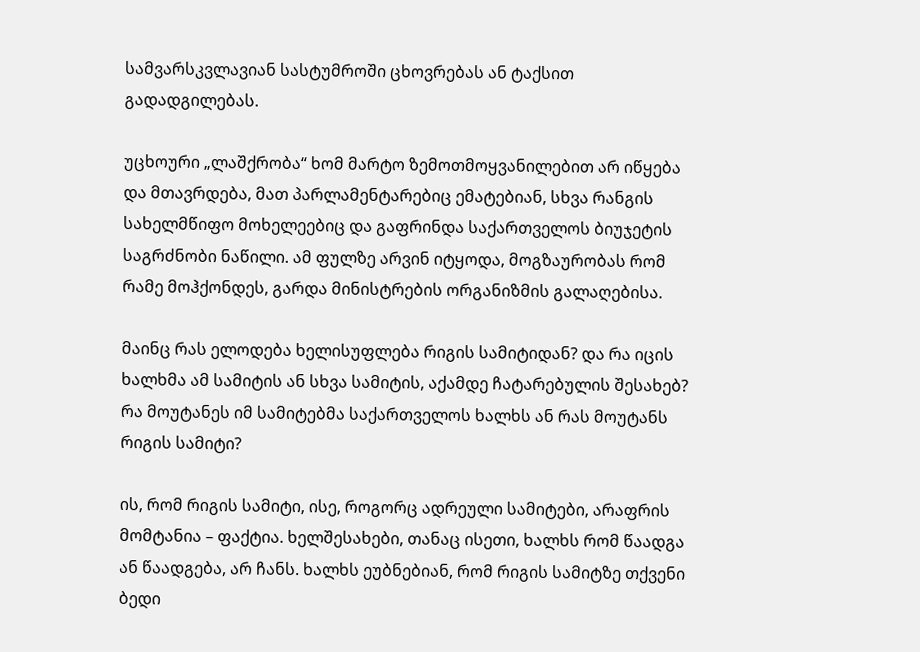სამვარსკვლავიან სასტუმროში ცხოვრებას ან ტაქსით გადადგილებას.

უცხოური „ლაშქრობა“ ხომ მარტო ზემოთმოყვანილებით არ იწყება და მთავრდება, მათ პარლამენტარებიც ემატებიან, სხვა რანგის სახელმწიფო მოხელეებიც და გაფრინდა საქართველოს ბიუჯეტის საგრძნობი ნაწილი. ამ ფულზე არვინ იტყოდა, მოგზაურობას რომ რამე მოჰქონდეს, გარდა მინისტრების ორგანიზმის გალაღებისა.

მაინც რას ელოდება ხელისუფლება რიგის სამიტიდან? და რა იცის ხალხმა ამ სამიტის ან სხვა სამიტის, აქამდე ჩატარებულის შესახებ? რა მოუტანეს იმ სამიტებმა საქართველოს ხალხს ან რას მოუტანს რიგის სამიტი?

ის, რომ რიგის სამიტი, ისე, როგორც ადრეული სამიტები, არაფრის მომტანია – ფაქტია. ხელშესახები, თანაც ისეთი, ხალხს რომ წაადგა ან წაადგება, არ ჩანს. ხალხს ეუბნებიან, რომ რიგის სამიტზე თქვენი ბედი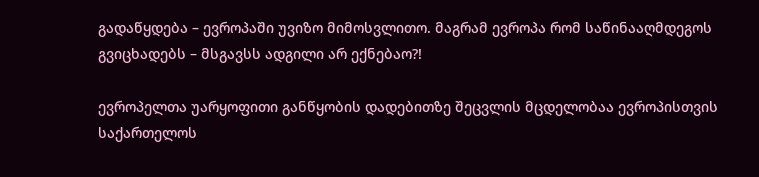გადაწყდება – ევროპაში უვიზო მიმოსვლითო. მაგრამ ევროპა რომ საწინააღმდეგოს გვიცხადებს – მსგავსს ადგილი არ ექნებაო?!

ევროპელთა უარყოფითი განწყობის დადებითზე შეცვლის მცდელობაა ევროპისთვის საქართელოს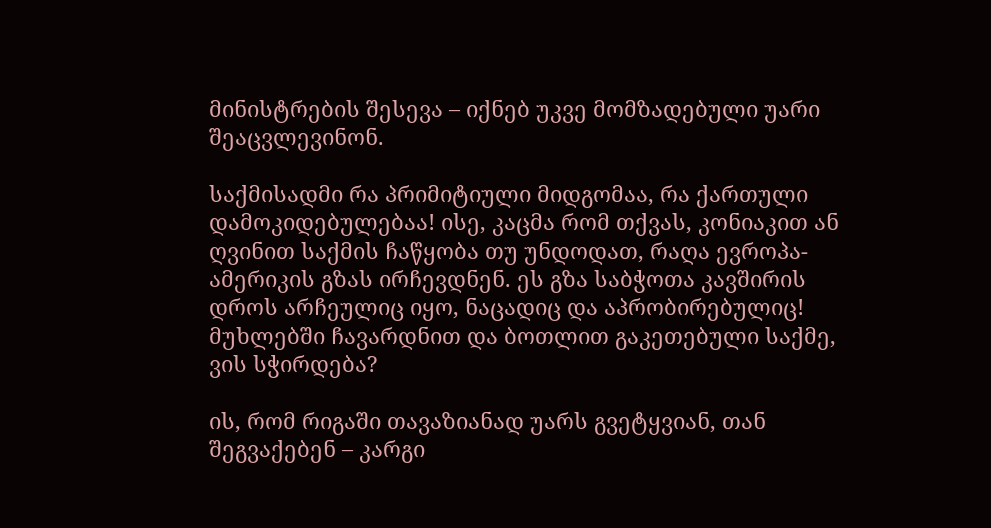მინისტრების შესევა – იქნებ უკვე მომზადებული უარი შეაცვლევინონ.

საქმისადმი რა პრიმიტიული მიდგომაა, რა ქართული დამოკიდებულებაა! ისე, კაცმა რომ თქვას, კონიაკით ან ღვინით საქმის ჩაწყობა თუ უნდოდათ, რაღა ევროპა-ამერიკის გზას ირჩევდნენ. ეს გზა საბჭოთა კავშირის დროს არჩეულიც იყო, ნაცადიც და აპრობირებულიც! მუხლებში ჩავარდნით და ბოთლით გაკეთებული საქმე, ვის სჭირდება?

ის, რომ რიგაში თავაზიანად უარს გვეტყვიან, თან შეგვაქებენ – კარგი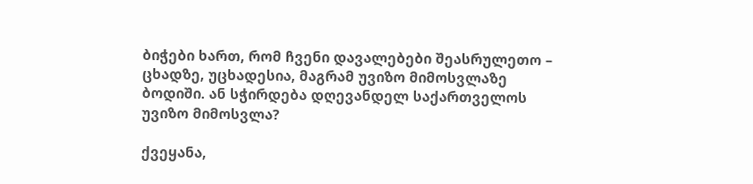ბიჭები ხართ, რომ ჩვენი დავალებები შეასრულეთო – ცხადზე, უცხადესია, მაგრამ უვიზო მიმოსვლაზე ბოდიში. ან სჭირდება დღევანდელ საქართველოს უვიზო მიმოსვლა?

ქვეყანა,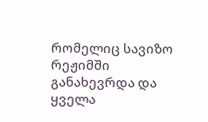რომელიც სავიზო რეჟიმში განახევრდა და ყველა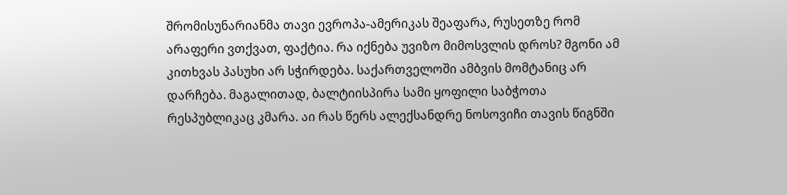შრომისუნარიანმა თავი ევროპა-ამერიკას შეაფარა, რუსეთზე რომ არაფერი ვთქვათ, ფაქტია. რა იქნება უვიზო მიმოსვლის დროს? მგონი ამ კითხვას პასუხი არ სჭირდება. საქართველოში ამბვის მომტანიც არ დარჩება. მაგალითად, ბალტიისპირა სამი ყოფილი საბჭოთა რესპუბლიკაც კმარა. აი რას წერს ალექსანდრე ნოსოვიჩი თავის წიგნში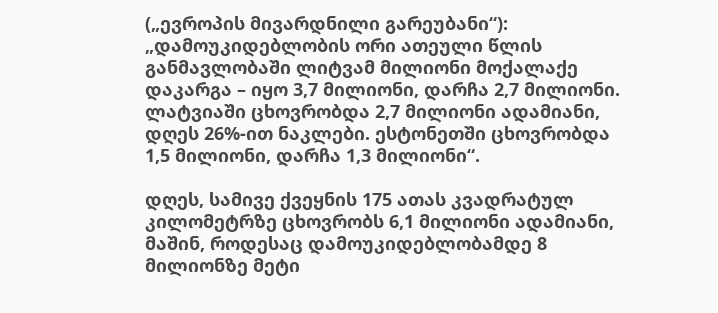(„ევროპის მივარდნილი გარეუბანი“):  „დამოუკიდებლობის ორი ათეული წლის განმავლობაში ლიტვამ მილიონი მოქალაქე დაკარგა – იყო 3,7 მილიონი, დარჩა 2,7 მილიონი. ლატვიაში ცხოვრობდა 2,7 მილიონი ადამიანი, დღეს 26%-ით ნაკლები. ესტონეთში ცხოვრობდა 1,5 მილიონი, დარჩა 1,3 მილიონი“.

დღეს, სამივე ქვეყნის 175 ათას კვადრატულ კილომეტრზე ცხოვრობს 6,1 მილიონი ადამიანი, მაშინ, როდესაც დამოუკიდებლობამდე 8 მილიონზე მეტი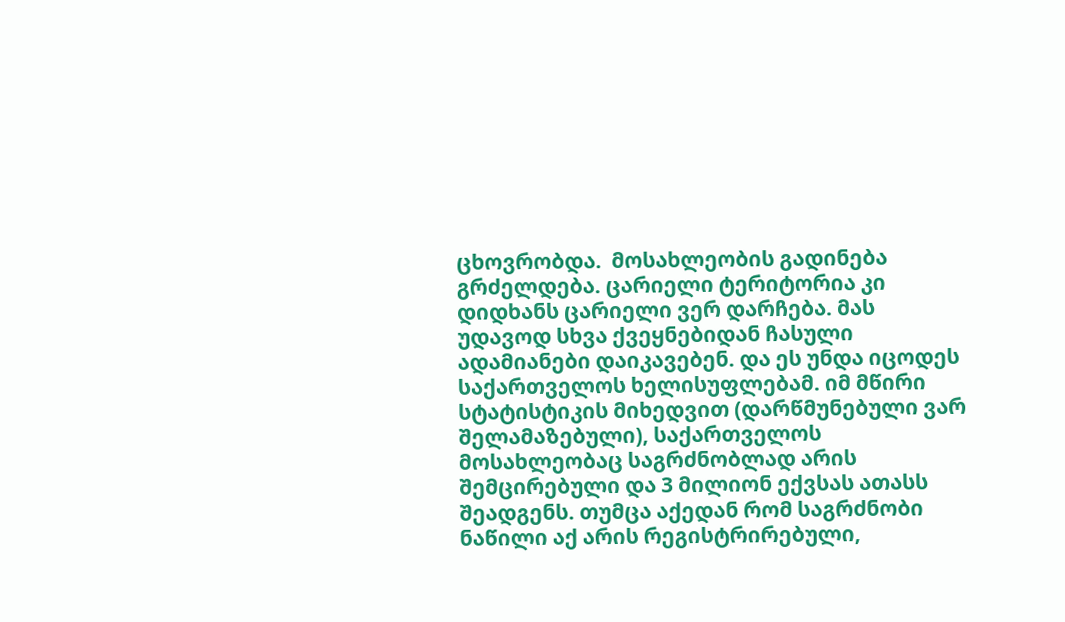ცხოვრობდა.  მოსახლეობის გადინება გრძელდება. ცარიელი ტერიტორია კი დიდხანს ცარიელი ვერ დარჩება. მას უდავოდ სხვა ქვეყნებიდან ჩასული ადამიანები დაიკავებენ. და ეს უნდა იცოდეს საქართველოს ხელისუფლებამ. იმ მწირი სტატისტიკის მიხედვით (დარწმუნებული ვარ შელამაზებული), საქართველოს მოსახლეობაც საგრძნობლად არის შემცირებული და 3 მილიონ ექვსას ათასს შეადგენს. თუმცა აქედან რომ საგრძნობი  ნაწილი აქ არის რეგისტრირებული,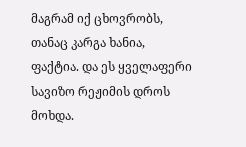მაგრამ იქ ცხოვრობს, თანაც კარგა ხანია, ფაქტია. და ეს ყველაფერი სავიზო რეჟიმის დროს მოხდა.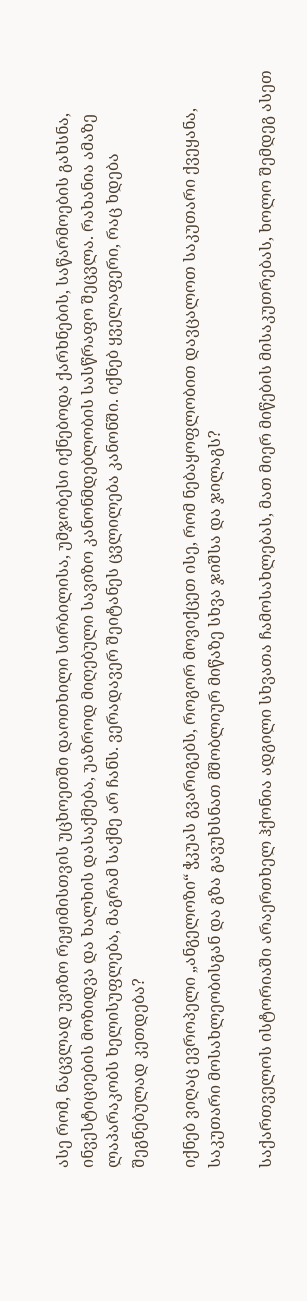ასე რომ, ნაცვლად უვიზო რეჟიმისთვის უცხოეთში დაოთხილი სირბილისა, უმჯობესი იქნებოდა ქარხნების, საწარმოების გახსნა, ინვესტიციების მოზიდვა და ხალხის დასაქმება, უაზროდ მიღებული სავიზო კანონმდებლობის სასწრაფო შეცვლა. რახანია ამაზე ლაპარაკობს ხელისუფლება, მაგრამ საქმე არ ჩანს. ვერადავერ შეიტანეს ცვლილება კანონში. იქნებ ყველაფერი, რაც ხდება შეგნებულად კეთდება?

იქნებ ვიღაც ევროპელი „ანგელოზი“ ჭკუას გვარიგებს, როგორ მოვიქცეთ ისე, რომ ნებაყოფლობით დავცალოთ საკუთარი ქვეყანა, საკუთარი მოსახლეობისგან და გზა გავუხსნათ მშობლიურ მიწაზე სხვა ჯიშსა და ჯილაგს?

საქართველოს ისტორიაში არაერთხელ ჰქონია ადგილი სხვათა ჩამოსახლებას, მათ მიერ მიწების მისაკუთრებას, ხოლო შემდეგ ასეთ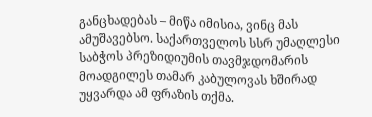განცხადებას – მიწა იმისია, ვინც მას ამუშავებსო. საქართველოს სსრ უმაღლესი საბჭოს პრეზიდიუმის თავმჯდომარის მოადგილეს თამარ კაბულოვას ხშირად უყვარდა ამ ფრაზის თქმა.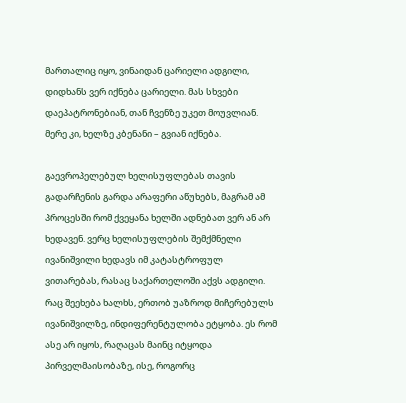მართალიც იყო, ვინაიდან ცარიელი ადგილი, დიდხანს ვერ იქნება ცარიელი. მას სხვები დაეპატრონებიან, თან ჩვენზე უკეთ მოუვლიან. მერე კი, ხელზე კბენანი – გვიან იქნება.

გაევროპელებულ ხელისუფლებას თავის გადარჩენის გარდა არაფერი აწუხებს, მაგრამ ამ პროცესში რომ ქვეყანა ხელში ადნებათ ვერ ან არ ხედავენ. ვერც ხელისუფლების შემქმნელი ივანიშვილი ხედავს იმ კატასტროფულ ვითარებას, რასაც საქართელოში აქვს ადგილი. რაც შეეხება ხალხს, ერთობ უაზროდ მიჩერებულს ივანიშვილზე, ინდიფერენტულობა ეტყობა. ეს რომ ასე არ იყოს, რაღაცას მაინც იტყოდა პირველმაისობაზე, ისე, როგორც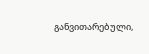განვითარებული,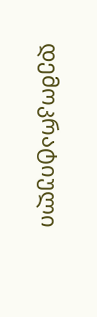დემოკრატიული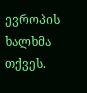ევროპის ხალხმა თქვეს.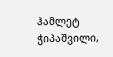ჰამლეტ ჭიპაშვილი,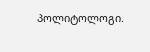პოლიტოლოგი.